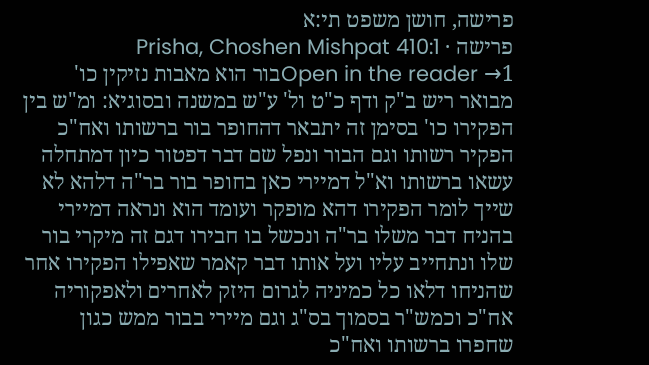פרישה, חושן משפט תי:א
פרישה · Prisha, Choshen Mishpat 410:1
Open in the reader →1בור הוא מאבות נזיקין כו' מבואר ריש ב"ק ודף כ"ט ול' ע"ש במשנה ובסוגיא: ומ"ש בין הפקירו כו' בסימן זה יתבאר דהחופר בור ברשותו ואח"כ הפקיר רשותו וגם הבור ונפל שם דבר דפטור כיון דמתחלה עשאו ברשותו וא"ל דמיירי כאן בחופר בור בר"ה דלהא לא שייך לומר הפקירו דהא מופקר ועומד הוא ונראה דמיירי בהניח דבר משלו בר"ה ונכשל בו חבירו דגם זה מיקרי בור שלו ונתחייב עליו ועל אותו דבר קאמר שאפילו הפקירו אחר שהניחו דלאו כל כמיניה לגרום היזק לאחרים ולאפקוריה אח"כ וכמש"ר בסמוך בס"ג וגם מיירי בבור ממש כגון שחפרו ברשותו ואח"כ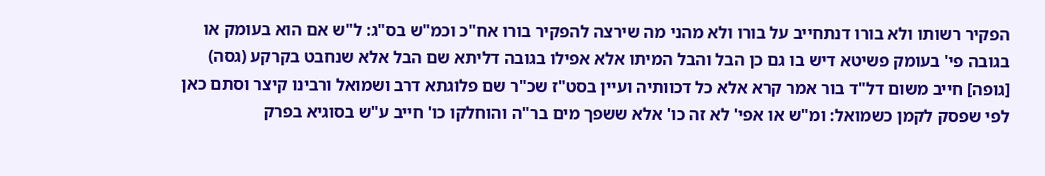הפקיר רשותו ולא בורו דנתחייב על בורו ולא מהני מה שירצה להפקיר בורו אח"כ וכמ"ש בס"ג: ל"ש אם הוא בעומק או בגובה פי' בעומק פשיטא דיש בו גם כן הבל והבל המיתו אלא אפילו בגובה דליתא שם הבל אלא שנחבט בקרקע (גסה) [גופה] חייב משום דל"ד בור אמר קרא אלא כל דכוותיה ועיין בסט"ז שכ"ר שם פלוגתא דרב ושמואל ורבינו קיצר וסתם כאן לפי שפסק לקמן כשמואל: ומ"ש או אפי' לא זה כו' אלא ששפך מים בר"ה והוחלקו כו' חייב ע"ש בסוגיא בפרק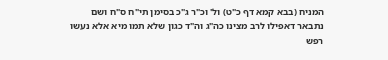המניח (בבא קמא דף כ"ט) ול' וכ"ר ג"כ בסימן תי"ח ס"ח ושם נתבאר דאפילו לרב מצינו כה"ג וה"ד כגון שלא תמו מיא אלא נעשו רפש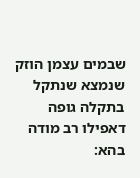שבמים עצמן הוזק שנמצא שנתקל בתקלה גופה דאפילו רב מודה בהא: